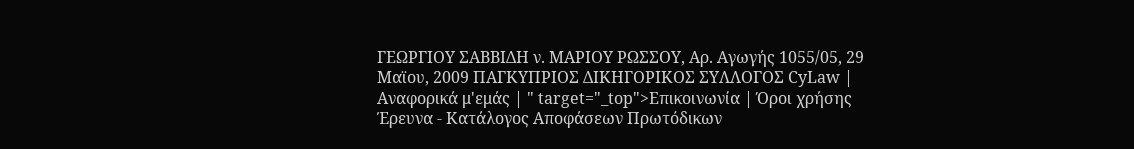ΓΕΩΡΓΙΟΥ ΣΑΒΒΙΔΗ ν. ΜΑΡΙΟΥ ΡΩΣΣΟΥ, Αρ. Αγωγής 1055/05, 29 Μαϊου, 2009 ΠΑΓΚΥΠΡΙΟΣ ΔΙΚΗΓΟΡΙΚΟΣ ΣΥΛΛΟΓΟΣ CyLaw | Αναφορικά μ'εμάς | " target="_top">Επικοινωνία | Όροι χρήσης Έρευνα - Κατάλογος Αποφάσεων Πρωτόδικων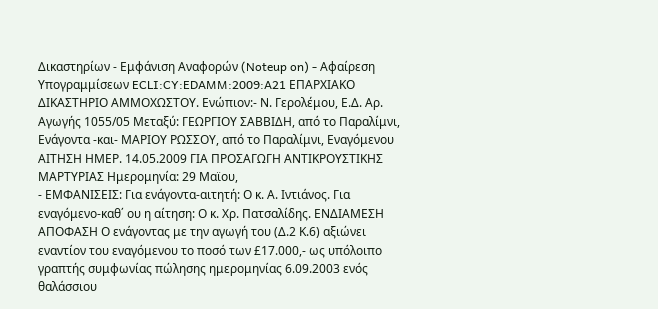Δικαστηρίων - Εμφάνιση Αναφορών (Noteup on) - Αφαίρεση Υπογραμμίσεων ECLI:CY:EDAMM:2009:A21 ΕΠΑΡΧΙΑΚΟ ΔΙΚΑΣΤΗΡΙΟ ΑΜΜΟΧΩΣΤΟΥ. Ενώπιον:- Ν. Γερολέμου, Ε.Δ. Αρ. Αγωγής 1055/05 Μεταξύ: ΓΕΩΡΓΙΟΥ ΣΑΒΒΙΔΗ, από το Παραλίμνι, Ενάγοντα -και- ΜΑΡΙΟΥ ΡΩΣΣΟΥ, από το Παραλίμνι, Εναγόμενου ΑΙΤΗΣΗ ΗΜΕΡ. 14.05.2009 ΓΙΑ ΠΡΟΣΑΓΩΓΗ ΑΝΤΙΚΡΟΥΣΤΙΚΗΣ ΜΑΡΤΥΡΙΑΣ Ημερομηνία: 29 Μαϊου,
- ΕΜΦΑΝΙΣΕΙΣ: Για ενάγοντα-αιτητή: Ο κ. Α. Ιντιάνος. Για εναγόμενο-καθ΄ ου η αίτηση: Ο κ. Χρ. Πατσαλίδης. ΕΝΔΙΑΜΕΣΗ ΑΠΟΦΑΣΗ Ο ενάγοντας με την αγωγή του (Δ.2 Κ.6) αξιώνει εναντίον του εναγόμενου το ποσό των £17.000,- ως υπόλοιπο γραπτής συμφωνίας πώλησης ημερομηνίας 6.09.2003 ενός θαλάσσιου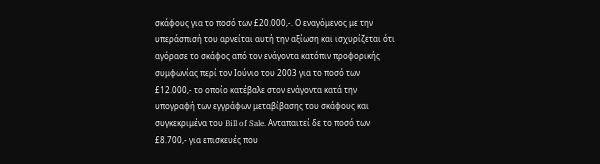σκάφους για το ποσό των £20.000,-. Ο εναγόμενος με την υπεράσπισή του αρνείται αυτή την αξίωση και ισχυρίζεται ότι αγόρασε το σκάφος από τον ενάγοντα κατόπιν προφορικής συμφωνίας περί τον Ιούνιο του 2003 για το ποσό των £12.000,- το οποίο κατέβαλε στον ενάγοντα κατά την υπογραφή των εγγράφων μεταβίβασης του σκάφους και συγκεκριμένα του Bill of Sale. Ανταπαιτεί δε το ποσό των £8.700,- για επισκευές που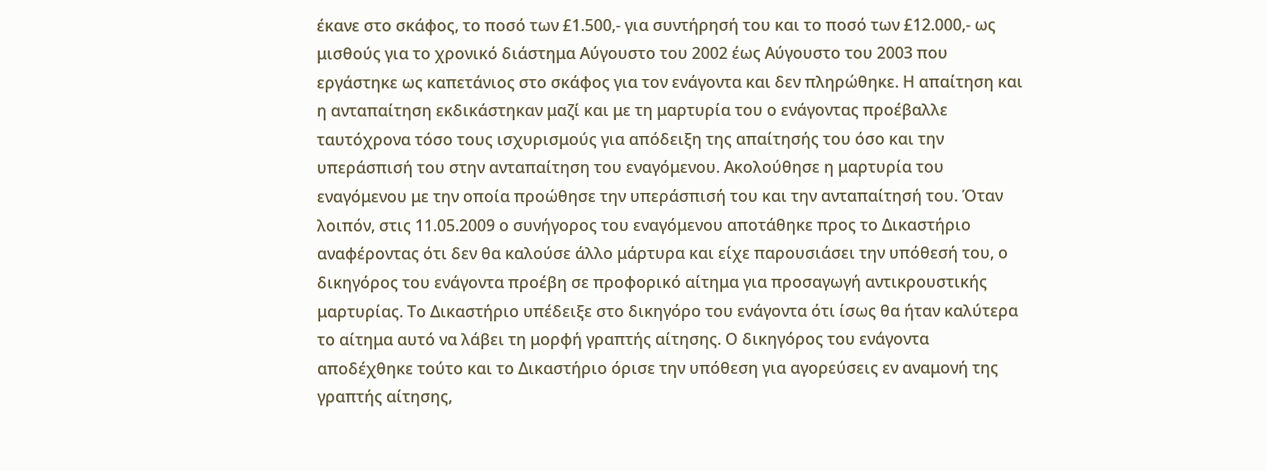έκανε στο σκάφος, το ποσό των £1.500,- για συντήρησή του και το ποσό των £12.000,- ως μισθούς για το χρονικό διάστημα Αύγουστο του 2002 έως Αύγουστο του 2003 που εργάστηκε ως καπετάνιος στο σκάφος για τον ενάγοντα και δεν πληρώθηκε. Η απαίτηση και η ανταπαίτηση εκδικάστηκαν μαζί και με τη μαρτυρία του ο ενάγοντας προέβαλλε ταυτόχρονα τόσο τους ισχυρισμούς για απόδειξη της απαίτησής του όσο και την υπεράσπισή του στην ανταπαίτηση του εναγόμενου. Ακολούθησε η μαρτυρία του εναγόμενου με την οποία προώθησε την υπεράσπισή του και την ανταπαίτησή του. Όταν λοιπόν, στις 11.05.2009 ο συνήγορος του εναγόμενου αποτάθηκε προς το Δικαστήριο αναφέροντας ότι δεν θα καλούσε άλλο μάρτυρα και είχε παρουσιάσει την υπόθεσή του, ο δικηγόρος του ενάγοντα προέβη σε προφορικό αίτημα για προσαγωγή αντικρουστικής μαρτυρίας. Το Δικαστήριο υπέδειξε στο δικηγόρο του ενάγοντα ότι ίσως θα ήταν καλύτερα το αίτημα αυτό να λάβει τη μορφή γραπτής αίτησης. Ο δικηγόρος του ενάγοντα αποδέχθηκε τούτο και το Δικαστήριο όρισε την υπόθεση για αγορεύσεις εν αναμονή της γραπτής αίτησης,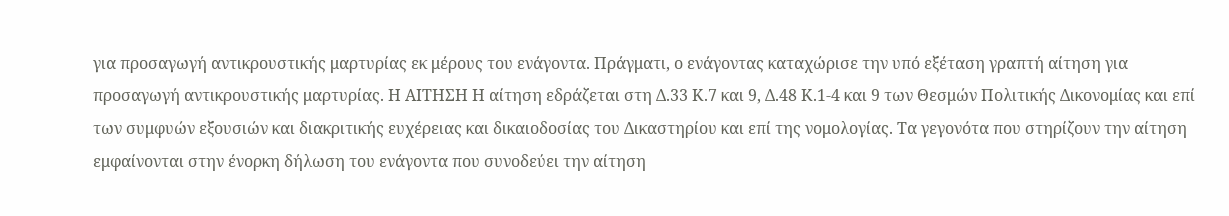για προσαγωγή αντικρουστικής μαρτυρίας εκ μέρους του ενάγοντα. Πράγματι, ο ενάγοντας καταχώρισε την υπό εξέταση γραπτή αίτηση για προσαγωγή αντικρουστικής μαρτυρίας. Η ΑΙΤΗΣΗ Η αίτηση εδράζεται στη Δ.33 Κ.7 και 9, Δ.48 Κ.1-4 και 9 των Θεσμών Πολιτικής Δικονομίας και επί των συμφυών εξουσιών και διακριτικής ευχέρειας και δικαιοδοσίας του Δικαστηρίου και επί της νομολογίας. Τα γεγονότα που στηρίζουν την αίτηση εμφαίνονται στην ένορκη δήλωση του ενάγοντα που συνοδεύει την αίτηση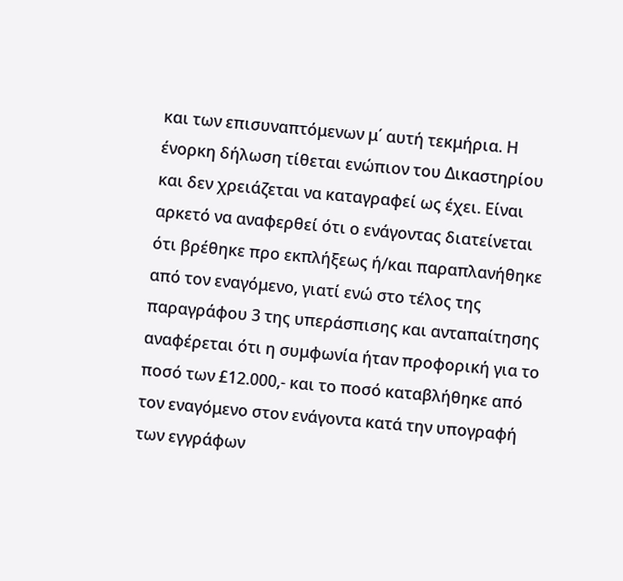και των επισυναπτόμενων μ΄ αυτή τεκμήρια. Η ένορκη δήλωση τίθεται ενώπιον του Δικαστηρίου και δεν χρειάζεται να καταγραφεί ως έχει. Είναι αρκετό να αναφερθεί ότι ο ενάγοντας διατείνεται ότι βρέθηκε προ εκπλήξεως ή/και παραπλανήθηκε από τον εναγόμενο, γιατί ενώ στο τέλος της παραγράφου 3 της υπεράσπισης και ανταπαίτησης αναφέρεται ότι η συμφωνία ήταν προφορική για το ποσό των £12.000,- και το ποσό καταβλήθηκε από τον εναγόμενο στον ενάγοντα κατά την υπογραφή των εγγράφων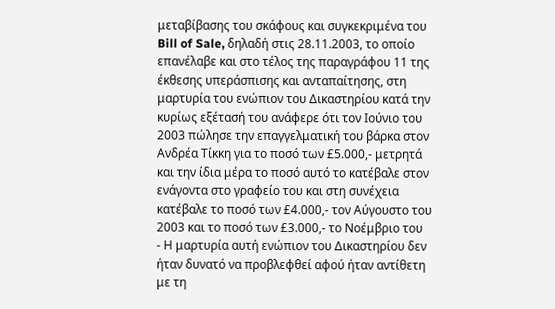μεταβίβασης του σκάφους και συγκεκριμένα του Bill of Sale, δηλαδή στις 28.11.2003, το οποίο επανέλαβε και στο τέλος της παραγράφου 11 της έκθεσης υπεράσπισης και ανταπαίτησης, στη μαρτυρία του ενώπιον του Δικαστηρίου κατά την κυρίως εξέτασή του ανάφερε ότι τον Ιούνιο του 2003 πώλησε την επαγγελματική του βάρκα στον Ανδρέα Τίκκη για το ποσό των £5.000,- μετρητά και την ίδια μέρα το ποσό αυτό το κατέβαλε στον ενάγοντα στο γραφείο του και στη συνέχεια κατέβαλε το ποσό των £4.000,- τον Αύγουστο του 2003 και το ποσό των £3.000,- το Νοέμβριο του
- Η μαρτυρία αυτή ενώπιον του Δικαστηρίου δεν ήταν δυνατό να προβλεφθεί αφού ήταν αντίθετη με τη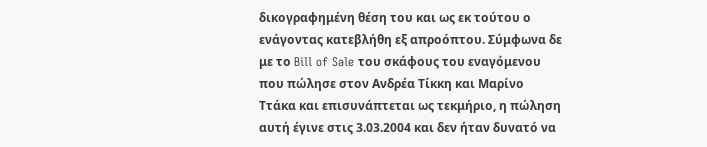δικογραφημένη θέση του και ως εκ τούτου ο ενάγοντας κατεβλήθη εξ απροόπτου. Σύμφωνα δε με το Bill of Sale του σκάφους του εναγόμενου που πώλησε στον Ανδρέα Τίκκη και Μαρίνο Ττάκα και επισυνάπτεται ως τεκμήριο, η πώληση αυτή έγινε στις 3.03.2004 και δεν ήταν δυνατό να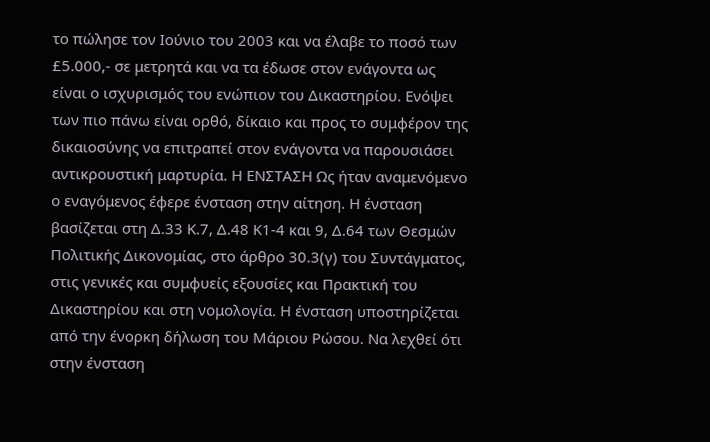το πώλησε τον Ιούνιο του 2003 και να έλαβε το ποσό των £5.000,- σε μετρητά και να τα έδωσε στον ενάγοντα ως είναι ο ισχυρισμός του ενώπιον του Δικαστηρίου. Ενόψει των πιο πάνω είναι ορθό, δίκαιο και προς το συμφέρον της δικαιοσύνης να επιτραπεί στον ενάγοντα να παρουσιάσει αντικρουστική μαρτυρία. Η ΕΝΣΤΑΣΗ Ως ήταν αναμενόμενο ο εναγόμενος έφερε ένσταση στην αίτηση. Η ένσταση βασίζεται στη Δ.33 Κ.7, Δ.48 Κ1-4 και 9, Δ.64 των Θεσμών Πολιτικής Δικονομίας, στο άρθρο 30.3(γ) του Συντάγματος, στις γενικές και συμφυείς εξουσίες και Πρακτική του Δικαστηρίου και στη νομολογία. Η ένσταση υποστηρίζεται από την ένορκη δήλωση του Μάριου Ρώσου. Να λεχθεί ότι στην ένσταση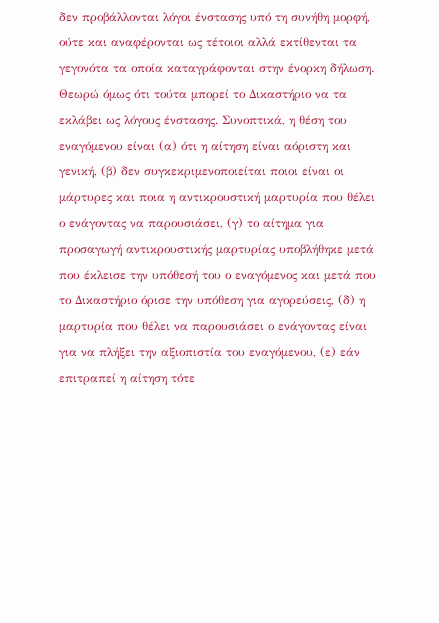δεν προβάλλονται λόγοι ένστασης υπό τη συνήθη μορφή, ούτε και αναφέρονται ως τέτοιοι αλλά εκτίθενται τα γεγονότα τα οποία καταγράφονται στην ένορκη δήλωση. Θεωρώ όμως ότι τούτα μπορεί το Δικαστήριο να τα εκλάβει ως λόγους ένστασης. Συνοπτικά, η θέση του εναγόμενου είναι (α) ότι η αίτηση είναι αόριστη και γενική, (β) δεν συγκεκριμενοποιείται ποιοι είναι οι μάρτυρες και ποια η αντικρουστική μαρτυρία που θέλει ο ενάγοντας να παρουσιάσει, (γ) το αίτημα για προσαγωγή αντικρουστικής μαρτυρίας υποβλήθηκε μετά που έκλεισε την υπόθεσή του ο εναγόμενος και μετά που το Δικαστήριο όρισε την υπόθεση για αγορεύσεις, (δ) η μαρτυρία που θέλει να παρουσιάσει ο ενάγοντας είναι για να πλήξει την αξιοπιστία του εναγόμενου, (ε) εάν επιτραπεί η αίτηση τότε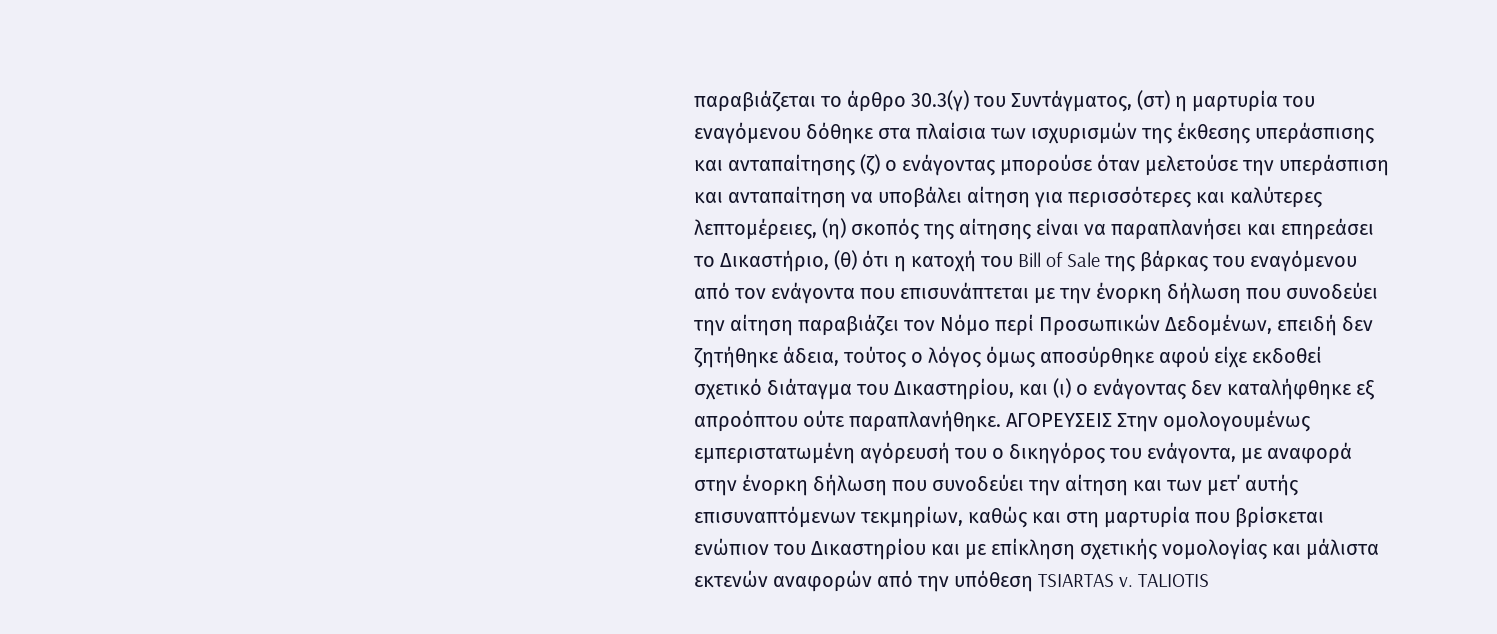παραβιάζεται το άρθρο 30.3(γ) του Συντάγματος, (στ) η μαρτυρία του εναγόμενου δόθηκε στα πλαίσια των ισχυρισμών της έκθεσης υπεράσπισης και ανταπαίτησης (ζ) ο ενάγοντας μπορούσε όταν μελετούσε την υπεράσπιση και ανταπαίτηση να υποβάλει αίτηση για περισσότερες και καλύτερες λεπτομέρειες, (η) σκοπός της αίτησης είναι να παραπλανήσει και επηρεάσει το Δικαστήριο, (θ) ότι η κατοχή του Bill of Sale της βάρκας του εναγόμενου από τον ενάγοντα που επισυνάπτεται με την ένορκη δήλωση που συνοδεύει την αίτηση παραβιάζει τον Νόμο περί Προσωπικών Δεδομένων, επειδή δεν ζητήθηκε άδεια, τούτος ο λόγος όμως αποσύρθηκε αφού είχε εκδοθεί σχετικό διάταγμα του Δικαστηρίου, και (ι) ο ενάγοντας δεν καταλήφθηκε εξ απροόπτου ούτε παραπλανήθηκε. ΑΓΟΡΕΥΣΕΙΣ Στην ομολογουμένως εμπεριστατωμένη αγόρευσή του ο δικηγόρος του ενάγοντα, με αναφορά στην ένορκη δήλωση που συνοδεύει την αίτηση και των μετ΄ αυτής επισυναπτόμενων τεκμηρίων, καθώς και στη μαρτυρία που βρίσκεται ενώπιον του Δικαστηρίου και με επίκληση σχετικής νομολογίας και μάλιστα εκτενών αναφορών από την υπόθεση TSIARTAS v. TALIOTIS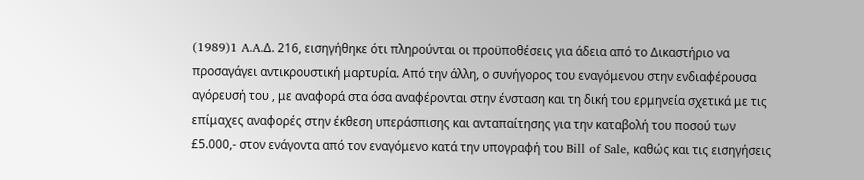(1989)1 A.A.Δ. 216, εισηγήθηκε ότι πληρούνται οι προϋποθέσεις για άδεια από το Δικαστήριο να προσαγάγει αντικρουστική μαρτυρία. Από την άλλη, ο συνήγορος του εναγόμενου στην ενδιαφέρουσα αγόρευσή του , με αναφορά στα όσα αναφέρονται στην ένσταση και τη δική του ερμηνεία σχετικά με τις επίμαχες αναφορές στην έκθεση υπεράσπισης και ανταπαίτησης για την καταβολή του ποσού των £5.000,- στον ενάγοντα από τον εναγόμενο κατά την υπογραφή του Bill of Sale, καθώς και τις εισηγήσεις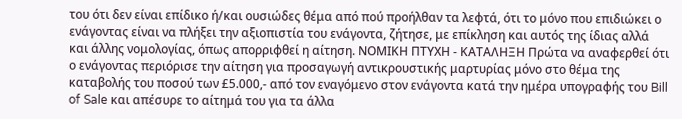του ότι δεν είναι επίδικο ή/και ουσιώδες θέμα από πού προήλθαν τα λεφτά, ότι το μόνο που επιδιώκει ο ενάγοντας είναι να πλήξει την αξιοπιστία του ενάγοντα, ζήτησε, με επίκληση και αυτός της ίδιας αλλά και άλλης νομολογίας, όπως απορριφθεί η αίτηση. ΝΟΜΙΚΗ ΠΤΥΧΗ - ΚΑΤΑΛΗΞΗ Πρώτα να αναφερθεί ότι ο ενάγοντας περιόρισε την αίτηση για προσαγωγή αντικρουστικής μαρτυρίας μόνο στο θέμα της καταβολής του ποσού των £5.000,- από τον εναγόμενο στον ενάγοντα κατά την ημέρα υπογραφής του Bill of Sale και απέσυρε το αίτημά του για τα άλλα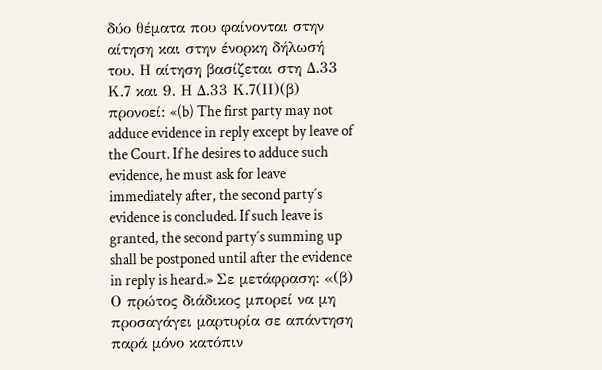δύο θέματα που φαίνονται στην αίτηση και στην ένορκη δήλωσή του. Η αίτηση βασίζεται στη Δ.33 Κ.7 και 9. Η Δ.33 Κ.7(ΙΙ)(β) προνοεί: «(b) The first party may not adduce evidence in reply except by leave of the Court. If he desires to adduce such evidence, he must ask for leave immediately after, the second party´s evidence is concluded. If such leave is granted, the second party´s summing up shall be postponed until after the evidence in reply is heard.» Σε μετάφραση: «(β) Ο πρώτος διάδικος μπορεί να μη προσαγάγει μαρτυρία σε απάντηση παρά μόνο κατόπιν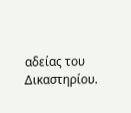αδείας του Δικαστηρίου.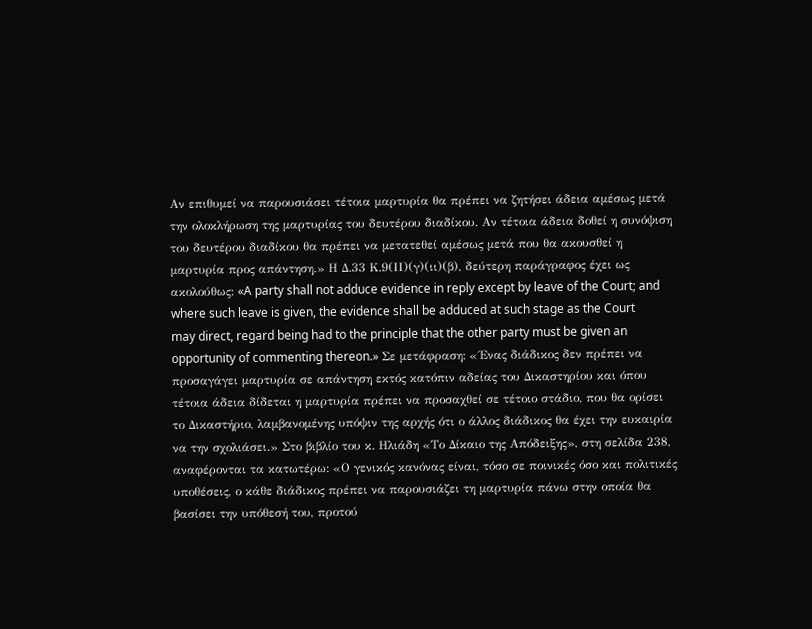Αν επιθυμεί να παρουσιάσει τέτοια μαρτυρία θα πρέπει να ζητήσει άδεια αμέσως μετά την ολοκλήρωση της μαρτυρίας του δευτέρου διαδίκου. Αν τέτοια άδεια δοθεί η συνόψιση του δευτέρου διαδίκου θα πρέπει να μετατεθεί αμέσως μετά που θα ακουσθεί η μαρτυρία προς απάντηση.» Η Δ.33 Κ.9(ΙΙ)(γ)(ιι)(β), δεύτερη παράγραφος έχει ως ακολούθως: «A party shall not adduce evidence in reply except by leave of the Court; and where such leave is given, the evidence shall be adduced at such stage as the Court may direct, regard being had to the principle that the other party must be given an opportunity of commenting thereon.» Σε μετάφραση: «΄Ενας διάδικος δεν πρέπει να προσαγάγει μαρτυρία σε απάντηση εκτός κατόπιν αδείας του Δικαστηρίου και όπου τέτοια άδεια δίδεται η μαρτυρία πρέπει να προσαχθεί σε τέτοιο στάδιο, που θα ορίσει το Δικαστήριο, λαμβανομένης υπόψιν της αρχής ότι ο άλλος διάδικος θα έχει την ευκαιρία να την σχολιάσει.» Στο βιβλίο του κ. Ηλιάδη «Το Δίκαιο της Απόδειξης», στη σελίδα 238, αναφέρονται τα κατωτέρω: «Ο γενικός κανόνας είναι, τόσο σε ποινικές όσο και πολιτικές υποθέσεις, ο κάθε διάδικος πρέπει να παρουσιάζει τη μαρτυρία πάνω στην οποία θα βασίσει την υπόθεσή του, προτού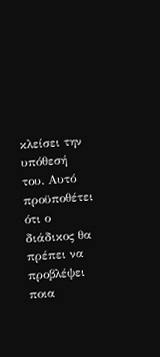κλείσει την υπόθεσή του. Αυτό προϋποθέτει ότι ο διάδικος θα πρέπει να προβλέψει ποια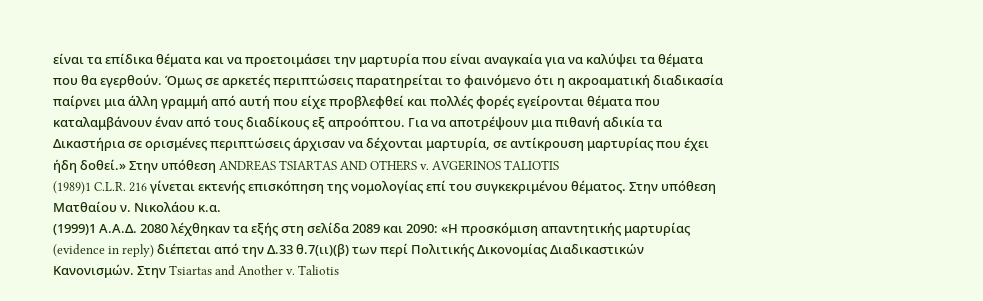είναι τα επίδικα θέματα και να προετοιμάσει την μαρτυρία που είναι αναγκαία για να καλύψει τα θέματα που θα εγερθούν. Όμως σε αρκετές περιπτώσεις παρατηρείται το φαινόμενο ότι η ακροαματική διαδικασία παίρνει μια άλλη γραμμή από αυτή που είχε προβλεφθεί και πολλές φορές εγείρονται θέματα που καταλαμβάνουν έναν από τους διαδίκους εξ απροόπτου. Για να αποτρέψουν μια πιθανή αδικία τα Δικαστήρια σε ορισμένες περιπτώσεις άρχισαν να δέχονται μαρτυρία, σε αντίκρουση μαρτυρίας που έχει ήδη δοθεί.» Στην υπόθεση ANDREAS TSIARTAS AND OTHERS v. AVGERINOS TALIOTIS
(1989)1 C.L.R. 216 γίνεται εκτενής επισκόπηση της νομολογίας επί του συγκεκριμένου θέματος. Στην υπόθεση Ματθαίου ν. Νικολάου κ.α.
(1999)1 Α.Α.Δ. 2080 λέχθηκαν τα εξής στη σελίδα 2089 και 2090: «Η προσκόμιση απαντητικής μαρτυρίας (evidence in reply) διέπεται από την Δ.33 θ.7(ιι)(β) των περί Πολιτικής Δικονομίας Διαδικαστικών Κανονισμών. Στην Tsiartas and Another v. Taliotis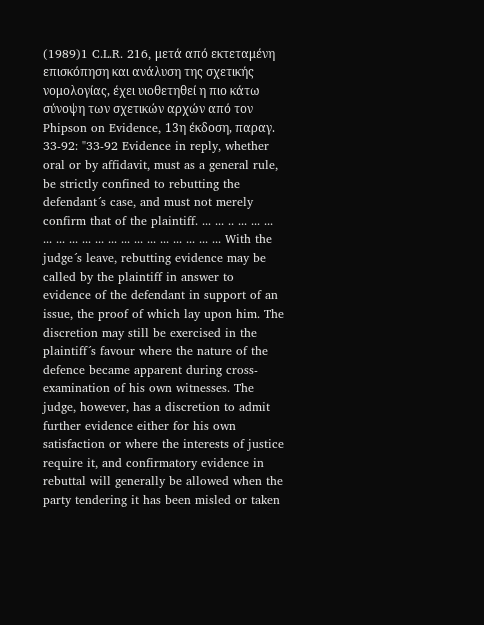(1989)1 C.L.R. 216, μετά από εκτεταμένη επισκόπηση και ανάλυση της σχετικής νομολογίας, έχει υιοθετηθεί η πιο κάτω σύνοψη των σχετικών αρχών από τον Phipson on Evidence, 13η έκδοση, παραγ. 33-92: "33-92 Evidence in reply, whether oral or by affidavit, must as a general rule, be strictly confined to rebutting the defendant´s case, and must not merely confirm that of the plaintiff. ... ... .. ... ... ... ... ... ... ... ... ... ... ... ... ... ... ... ... ... With the judge´s leave, rebutting evidence may be called by the plaintiff in answer to evidence of the defendant in support of an issue, the proof of which lay upon him. The discretion may still be exercised in the plaintiff´s favour where the nature of the defence became apparent during cross-examination of his own witnesses. The judge, however, has a discretion to admit further evidence either for his own satisfaction or where the interests of justice require it, and confirmatory evidence in rebuttal will generally be allowed when the party tendering it has been misled or taken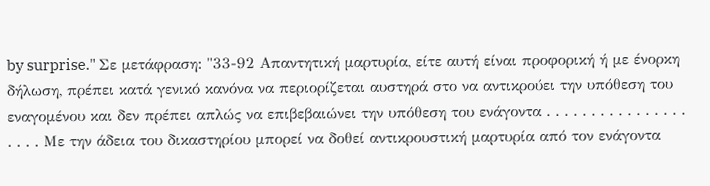by surprise." Σε μετάφραση: "33-92 Απαντητική μαρτυρία, είτε αυτή είναι προφορική ή με ένορκη δήλωση, πρέπει κατά γενικό κανόνα να περιορίζεται αυστηρά στο να αντικρούει την υπόθεση του εναγομένου και δεν πρέπει απλώς να επιβεβαιώνει την υπόθεση του ενάγοντα . . . . . . . . . . . . . . . . . . . . Με την άδεια του δικαστηρίου μπορεί να δοθεί αντικρουστική μαρτυρία από τον ενάγοντα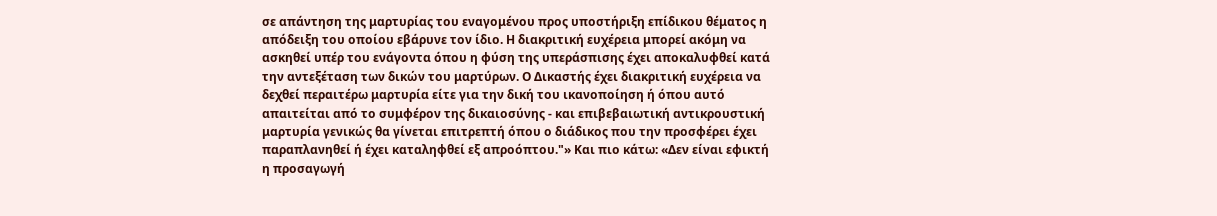σε απάντηση της μαρτυρίας του εναγομένου προς υποστήριξη επίδικου θέματος η απόδειξη του οποίου εβάρυνε τον ίδιο. Η διακριτική ευχέρεια μπορεί ακόμη να ασκηθεί υπέρ του ενάγοντα όπου η φύση της υπεράσπισης έχει αποκαλυφθεί κατά την αντεξέταση των δικών του μαρτύρων. Ο Δικαστής έχει διακριτική ευχέρεια να δεχθεί περαιτέρω μαρτυρία είτε για την δική του ικανοποίηση ή όπου αυτό απαιτείται από το συμφέρον της δικαιοσύνης - και επιβεβαιωτική αντικρουστική μαρτυρία γενικώς θα γίνεται επιτρεπτή όπου ο διάδικος που την προσφέρει έχει παραπλανηθεί ή έχει καταληφθεί εξ απροόπτου."» Και πιο κάτω: «Δεν είναι εφικτή η προσαγωγή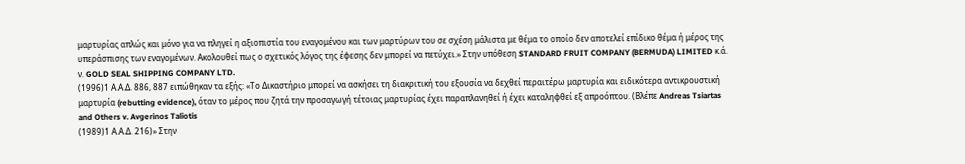μαρτυρίας απλώς και μόνο για να πληγεί η αξιοπιστία του εναγομένου και των μαρτύρων του σε σχέση μάλιστα με θέμα το οποίο δεν αποτελεί επίδικο θέμα ή μέρος της υπεράσπισης των εναγομένων. Ακολουθεί πως ο σχετικός λόγος της έφεσης δεν μπορεί να πετύχει.» Στην υπόθεση STANDARD FRUIT COMPANY (BERMUDA) LIMITED κ.ά. ν. GOLD SEAL SHIPPING COMPANY LTD.
(1996)1 Α.Α.Δ. 886, 887 ειπώθηκαν τα εξής: «Το Δικαστήριο μπορεί να ασκήσει τη διακριτική του εξουσία να δεχθεί περαιτέρω μαρτυρία και ειδικότερα αντικρουστική μαρτυρία (rebutting evidence), όταν το μέρος που ζητά την προσαγωγή τέτοιας μαρτυρίας έχει παραπλανηθεί ή έχει καταληφθεί εξ απροόπτου. (Βλέπε Andreas Tsiartas and Others v. Avgerinos Taliotis
(1989)1 Α.Α.Δ. 216)» Στην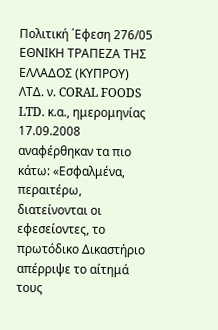Πολιτική ΄Εφεση 276/05 ΕΘΝΙΚΗ ΤΡΑΠΕΖΑ ΤΗΣ ΕΛΛΑΔΟΣ (ΚΥΠΡΟΥ) ΛΤΔ. ν. CORAL FOODS LTD. κ.α., ημερομηνίας 17.09.2008 αναφέρθηκαν τα πιο κάτω: «Εσφαλμένα, περαιτέρω, διατείνονται οι εφεσείοντες, το πρωτόδικο Δικαστήριο απέρριψε το αίτημά τους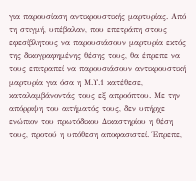για παρουσίαση αντικρουστικής μαρτυρίας. Από τη στιγμή, υπέβαλαν, που επετράπη στους εφεσίβλητους να παρουσιάσουν μαρτυρία εκτός της δικογραφημένης θέσης τους, θα έπρεπε να τους επιτραπεί να παρουσιάσουν αντικρουστική μαρτυρία για όσα η Μ.Υ.1 κατέθεσε, καταλαμβάνοντάς τους εξ απροόπτου. Με την απόρριψη του αιτήματός τους, δεν υπήρχε ενώπιον του πρωτόδικου Δικαστηρίου η θέση τους, προτού η υπόθεση αποφασιστεί. Έπρεπε,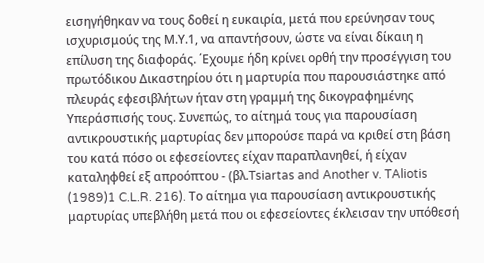εισηγήθηκαν να τους δοθεί η ευκαιρία, μετά που ερεύνησαν τους ισχυρισμούς της Μ.Υ.1, να απαντήσουν, ώστε να είναι δίκαιη η επίλυση της διαφοράς. ΄Εχουμε ήδη κρίνει ορθή την προσέγγιση του πρωτόδικου Δικαστηρίου ότι η μαρτυρία που παρουσιάστηκε από πλευράς εφεσιβλήτων ήταν στη γραμμή της δικογραφημένης Υπεράσπισής τους. Συνεπώς, το αίτημά τους για παρουσίαση αντικρουστικής μαρτυρίας δεν μπορούσε παρά να κριθεί στη βάση του κατά πόσο οι εφεσείοντες είχαν παραπλανηθεί, ή είχαν καταληφθεί εξ απροόπτου - (βλ.Tsiartas and Another v. TAliotis
(1989)1 C.L.R. 216). Το αίτημα για παρουσίαση αντικρουστικής μαρτυρίας υπεβλήθη μετά που οι εφεσείοντες έκλεισαν την υπόθεσή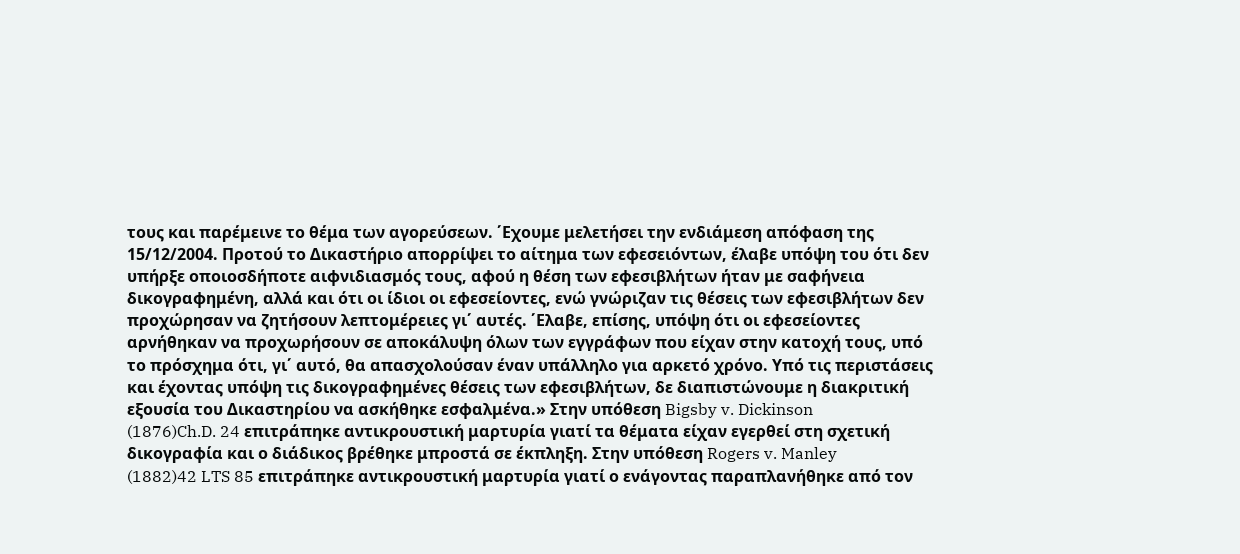τους και παρέμεινε το θέμα των αγορεύσεων. ΄Εχουμε μελετήσει την ενδιάμεση απόφαση της 15/12/2004. Προτού το Δικαστήριο απορρίψει το αίτημα των εφεσειόντων, έλαβε υπόψη του ότι δεν υπήρξε οποιοσδήποτε αιφνιδιασμός τους, αφού η θέση των εφεσιβλήτων ήταν με σαφήνεια δικογραφημένη, αλλά και ότι οι ίδιοι οι εφεσείοντες, ενώ γνώριζαν τις θέσεις των εφεσιβλήτων δεν προχώρησαν να ζητήσουν λεπτομέρειες γι΄ αυτές. ΄Ελαβε, επίσης, υπόψη ότι οι εφεσείοντες αρνήθηκαν να προχωρήσουν σε αποκάλυψη όλων των εγγράφων που είχαν στην κατοχή τους, υπό το πρόσχημα ότι, γι΄ αυτό, θα απασχολούσαν έναν υπάλληλο για αρκετό χρόνο. Υπό τις περιστάσεις και έχοντας υπόψη τις δικογραφημένες θέσεις των εφεσιβλήτων, δε διαπιστώνουμε η διακριτική εξουσία του Δικαστηρίου να ασκήθηκε εσφαλμένα.» Στην υπόθεση Bigsby v. Dickinson
(1876)Ch.D. 24 επιτράπηκε αντικρουστική μαρτυρία γιατί τα θέματα είχαν εγερθεί στη σχετική δικογραφία και ο διάδικος βρέθηκε μπροστά σε έκπληξη. Στην υπόθεση Rogers v. Manley
(1882)42 LTS 85 επιτράπηκε αντικρουστική μαρτυρία γιατί ο ενάγοντας παραπλανήθηκε από τον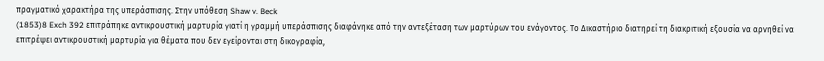πραγματικό χαρακτήρα της υπεράσπισης. Στην υπόθεση Shaw v. Beck
(1853)8 Exch 392 επιτράπηκε αντικρουστική μαρτυρία γιατί η γραμμή υπεράσπισης διαφάνηκε από την αντεξέταση των μαρτύρων του ενάγοντος. Το Δικαστήριο διατηρεί τη διακριτική εξουσία να αρνηθεί να επιτρέψει αντικρουστική μαρτυρία για θέματα που δεν εγείρονται στη δικογραφία,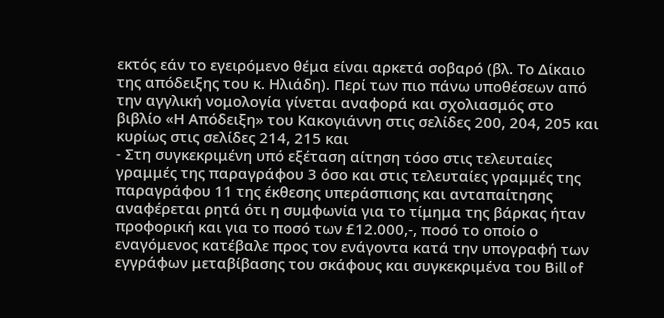εκτός εάν το εγειρόμενο θέμα είναι αρκετά σοβαρό (βλ. Το Δίκαιο της απόδειξης του κ. Ηλιάδη). Περί των πιο πάνω υποθέσεων από την αγγλική νομολογία γίνεται αναφορά και σχολιασμός στο βιβλίο «Η Απόδειξη» του Κακογιάννη στις σελίδες 200, 204, 205 και κυρίως στις σελίδες 214, 215 και
- Στη συγκεκριμένη υπό εξέταση αίτηση τόσο στις τελευταίες γραμμές της παραγράφου 3 όσο και στις τελευταίες γραμμές της παραγράφου 11 της έκθεσης υπεράσπισης και ανταπαίτησης αναφέρεται ρητά ότι η συμφωνία για το τίμημα της βάρκας ήταν προφορική και για το ποσό των £12.000,-, ποσό το οποίο ο εναγόμενος κατέβαλε προς τον ενάγοντα κατά την υπογραφή των εγγράφων μεταβίβασης του σκάφους και συγκεκριμένα του Bill of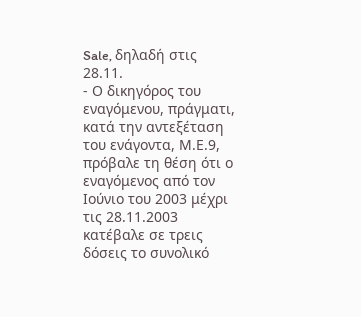Sale, δηλαδή στις 28.11.
- Ο δικηγόρος του εναγόμενου, πράγματι, κατά την αντεξέταση του ενάγοντα, Μ.Ε.9, πρόβαλε τη θέση ότι ο εναγόμενος από τον Ιούνιο του 2003 μέχρι τις 28.11.2003 κατέβαλε σε τρεις δόσεις το συνολικό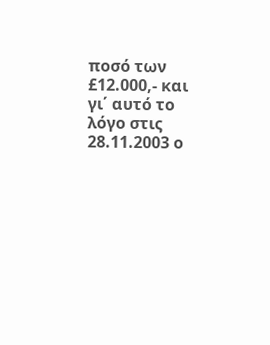ποσό των £12.000,- και γι΄ αυτό το λόγο στις 28.11.2003 ο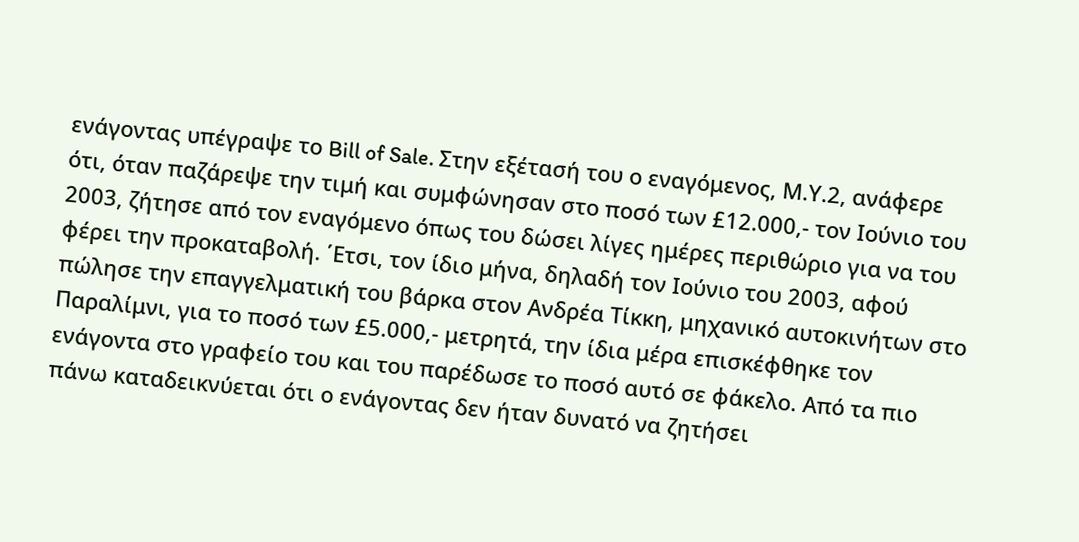ενάγοντας υπέγραψε το Bill of Sale. Στην εξέτασή του ο εναγόμενος, Μ.Υ.2, ανάφερε ότι, όταν παζάρεψε την τιμή και συμφώνησαν στο ποσό των £12.000,- τον Ιούνιο του 2003, ζήτησε από τον εναγόμενο όπως του δώσει λίγες ημέρες περιθώριο για να του φέρει την προκαταβολή. ΄Ετσι, τον ίδιο μήνα, δηλαδή τον Ιούνιο του 2003, αφού πώλησε την επαγγελματική του βάρκα στον Ανδρέα Τίκκη, μηχανικό αυτοκινήτων στο Παραλίμνι, για το ποσό των £5.000,- μετρητά, την ίδια μέρα επισκέφθηκε τον ενάγοντα στο γραφείο του και του παρέδωσε το ποσό αυτό σε φάκελο. Από τα πιο πάνω καταδεικνύεται ότι ο ενάγοντας δεν ήταν δυνατό να ζητήσει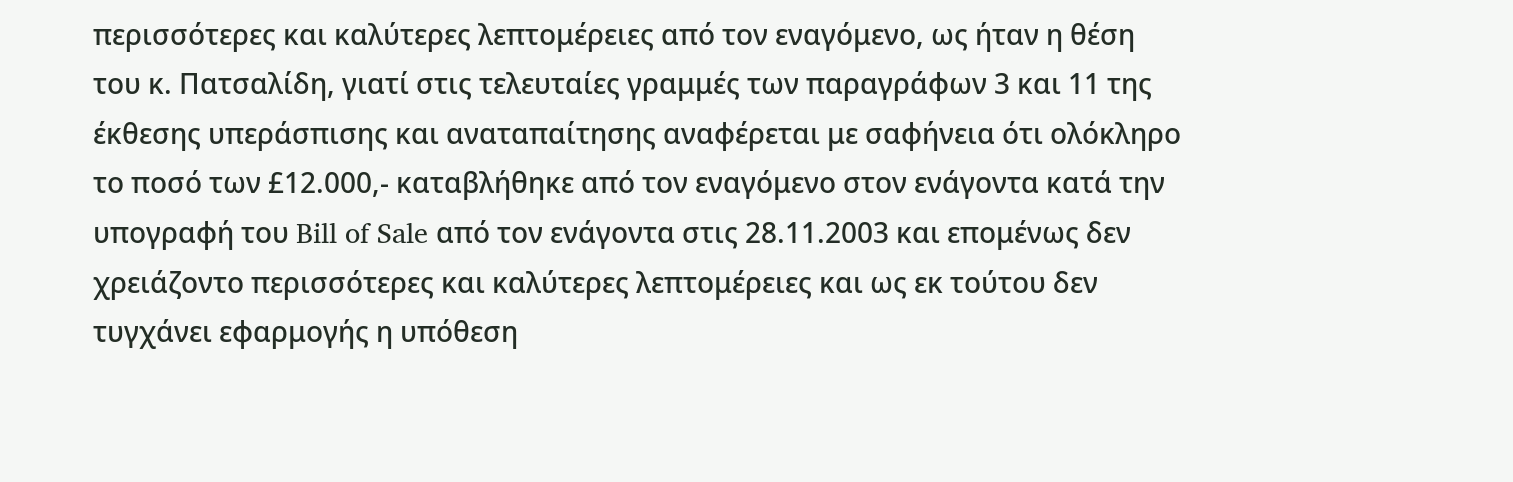περισσότερες και καλύτερες λεπτομέρειες από τον εναγόμενο, ως ήταν η θέση του κ. Πατσαλίδη, γιατί στις τελευταίες γραμμές των παραγράφων 3 και 11 της έκθεσης υπεράσπισης και αναταπαίτησης αναφέρεται με σαφήνεια ότι ολόκληρο το ποσό των £12.000,- καταβλήθηκε από τον εναγόμενο στον ενάγοντα κατά την υπογραφή του Bill of Sale από τον ενάγοντα στις 28.11.2003 και επομένως δεν χρειάζοντο περισσότερες και καλύτερες λεπτομέρειες και ως εκ τούτου δεν τυγχάνει εφαρμογής η υπόθεση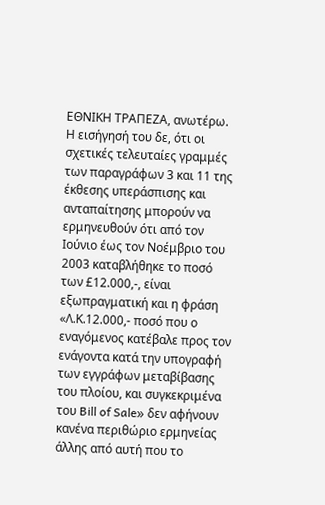ΕΘΝΙΚΗ ΤΡΑΠΕΖΑ, ανωτέρω. Η εισήγησή του δε, ότι οι σχετικές τελευταίες γραμμές των παραγράφων 3 και 11 της έκθεσης υπεράσπισης και ανταπαίτησης μπορούν να ερμηνευθούν ότι από τον Ιούνιο έως τον Νοέμβριο του 2003 καταβλήθηκε το ποσό των £12.000,-, είναι εξωπραγματική και η φράση «Λ.Κ.12.000,- ποσό που ο εναγόμενος κατέβαλε προς τον ενάγοντα κατά την υπογραφή των εγγράφων μεταβίβασης του πλοίου, και συγκεκριμένα του Bill of Sale» δεν αφήνουν κανένα περιθώριο ερμηνείας άλλης από αυτή που το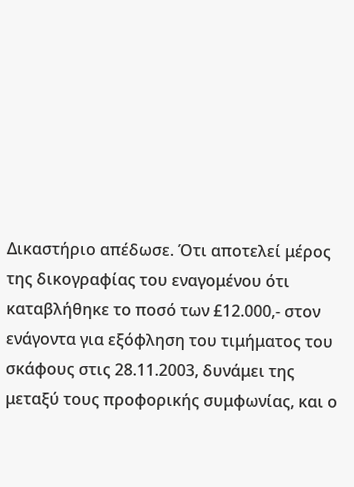Δικαστήριο απέδωσε. Ότι αποτελεί μέρος της δικογραφίας του εναγομένου ότι καταβλήθηκε το ποσό των £12.000,- στον ενάγοντα για εξόφληση του τιμήματος του σκάφους στις 28.11.2003, δυνάμει της μεταξύ τους προφορικής συμφωνίας, και ο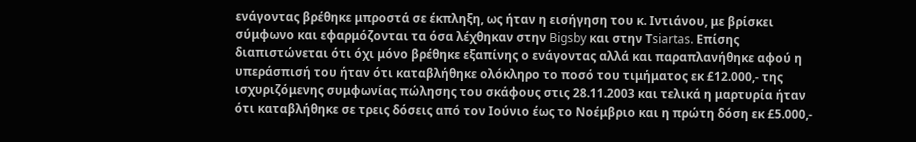ενάγοντας βρέθηκε μπροστά σε έκπληξη, ως ήταν η εισήγηση του κ. Ιντιάνου, με βρίσκει σύμφωνο και εφαρμόζονται τα όσα λέχθηκαν στην Bigsby και στην Τsiartas. Επίσης διαπιστώνεται ότι όχι μόνο βρέθηκε εξαπίνης ο ενάγοντας αλλά και παραπλανήθηκε αφού η υπεράσπισή του ήταν ότι καταβλήθηκε ολόκληρο το ποσό του τιμήματος εκ £12.000,- της ισχυριζόμενης συμφωνίας πώλησης του σκάφους στις 28.11.2003 και τελικά η μαρτυρία ήταν ότι καταβλήθηκε σε τρεις δόσεις από τον Ιούνιο έως το Νοέμβριο και η πρώτη δόση εκ £5.000,-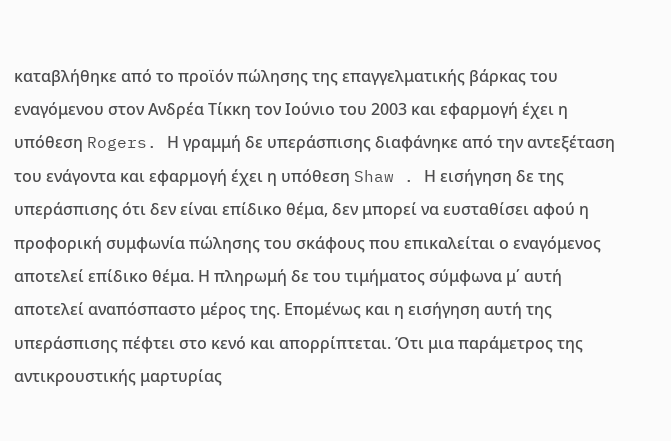καταβλήθηκε από το προϊόν πώλησης της επαγγελματικής βάρκας του εναγόμενου στον Ανδρέα Τίκκη τον Ιούνιο του 2003 και εφαρμογή έχει η υπόθεση Rogers. Η γραμμή δε υπεράσπισης διαφάνηκε από την αντεξέταση του ενάγοντα και εφαρμογή έχει η υπόθεση Shaw . Η εισήγηση δε της υπεράσπισης ότι δεν είναι επίδικο θέμα, δεν μπορεί να ευσταθίσει αφού η προφορική συμφωνία πώλησης του σκάφους που επικαλείται ο εναγόμενος αποτελεί επίδικο θέμα. Η πληρωμή δε του τιμήματος σύμφωνα μ΄ αυτή αποτελεί αναπόσπαστο μέρος της. Επομένως και η εισήγηση αυτή της υπεράσπισης πέφτει στο κενό και απορρίπτεται. Ότι μια παράμετρος της αντικρουστικής μαρτυρίας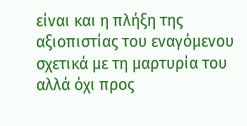είναι και η πλήξη της αξιοπιστίας του εναγόμενου σχετικά με τη μαρτυρία του αλλά όχι προς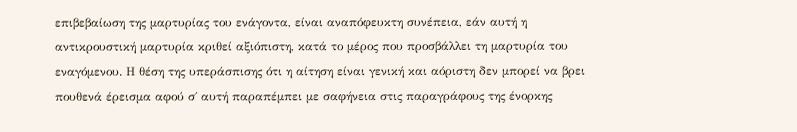επιβεβαίωση της μαρτυρίας του ενάγοντα, είναι αναπόφευκτη συνέπεια, εάν αυτή η αντικρουστική μαρτυρία κριθεί αξιόπιστη, κατά το μέρος που προσβάλλει τη μαρτυρία του εναγόμενου. Η θέση της υπεράσπισης ότι η αίτηση είναι γενική και αόριστη δεν μπορεί να βρει πουθενά έρεισμα αφού σ΄ αυτή παραπέμπει με σαφήνεια στις παραγράφους της ένορκης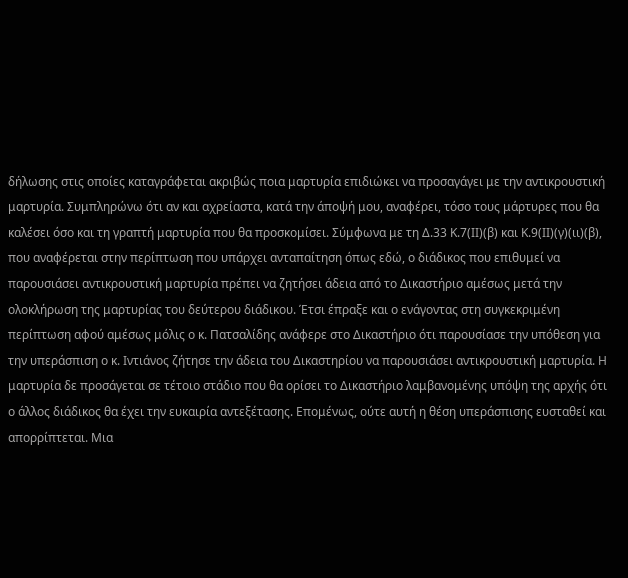δήλωσης στις οποίες καταγράφεται ακριβώς ποια μαρτυρία επιδιώκει να προσαγάγει με την αντικρουστική μαρτυρία. Συμπληρώνω ότι αν και αχρείαστα, κατά την άποψή μου, αναφέρει, τόσο τους μάρτυρες που θα καλέσει όσο και τη γραπτή μαρτυρία που θα προσκομίσει. Σύμφωνα με τη Δ.33 Κ.7(ΙΙ)(β) και Κ.9(ΙΙ)(γ)(ιι)(β), που αναφέρεται στην περίπτωση που υπάρχει ανταπαίτηση όπως εδώ, ο διάδικος που επιθυμεί να παρουσιάσει αντικρουστική μαρτυρία πρέπει να ζητήσει άδεια από το Δικαστήριο αμέσως μετά την ολοκλήρωση της μαρτυρίας του δεύτερου διάδικου. Έτσι έπραξε και ο ενάγοντας στη συγκεκριμένη περίπτωση αφού αμέσως μόλις ο κ. Πατσαλίδης ανάφερε στο Δικαστήριο ότι παρουσίασε την υπόθεση για την υπεράσπιση ο κ. Ιντιάνος ζήτησε την άδεια του Δικαστηρίου να παρουσιάσει αντικρουστική μαρτυρία. Η μαρτυρία δε προσάγεται σε τέτοιο στάδιο που θα ορίσει το Δικαστήριο λαμβανομένης υπόψη της αρχής ότι ο άλλος διάδικος θα έχει την ευκαιρία αντεξέτασης. Επομένως, ούτε αυτή η θέση υπεράσπισης ευσταθεί και απορρίπτεται. Μια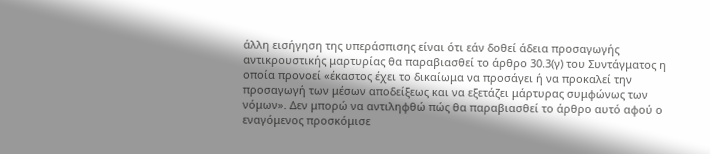άλλη εισήγηση της υπεράσπισης είναι ότι εάν δοθεί άδεια προσαγωγής αντικρουστικής μαρτυρίας θα παραβιασθεί το άρθρο 30.3(γ) του Συντάγματος η οποία προνοεί «έκαστος έχει το δικαίωμα να προσάγει ή να προκαλεί την προσαγωγή των μέσων αποδείξεως και να εξετάζει μάρτυρας συμφώνως των νόμων». Δεν μπορώ να αντιληφθώ πώς θα παραβιασθεί το άρθρο αυτό αφού ο εναγόμενος προσκόμισε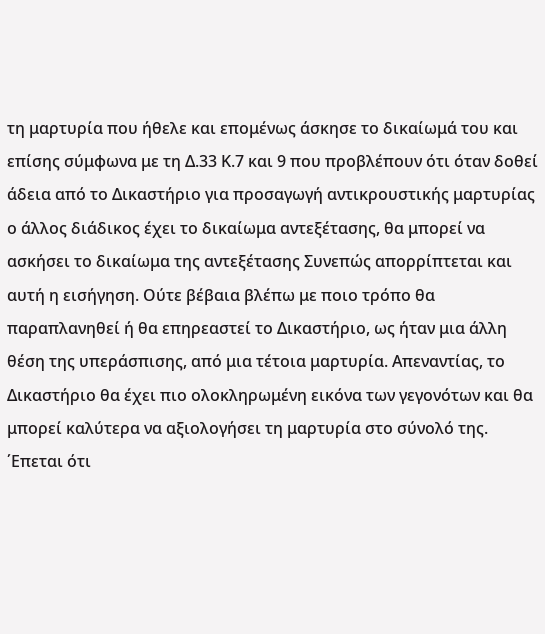τη μαρτυρία που ήθελε και επομένως άσκησε το δικαίωμά του και επίσης σύμφωνα με τη Δ.33 Κ.7 και 9 που προβλέπουν ότι όταν δοθεί άδεια από το Δικαστήριο για προσαγωγή αντικρουστικής μαρτυρίας ο άλλος διάδικος έχει το δικαίωμα αντεξέτασης, θα μπορεί να ασκήσει το δικαίωμα της αντεξέτασης Συνεπώς απορρίπτεται και αυτή η εισήγηση. Ούτε βέβαια βλέπω με ποιο τρόπο θα παραπλανηθεί ή θα επηρεαστεί το Δικαστήριο, ως ήταν μια άλλη θέση της υπεράσπισης, από μια τέτοια μαρτυρία. Απεναντίας, το Δικαστήριο θα έχει πιο ολοκληρωμένη εικόνα των γεγονότων και θα μπορεί καλύτερα να αξιολογήσει τη μαρτυρία στο σύνολό της. ΄Επεται ότι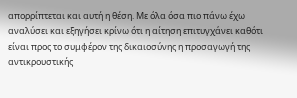απορρίπτεται και αυτή η θέση. Με όλα όσα πιο πάνω έχω αναλύσει και εξηγήσει κρίνω ότι η αίτηση επιτυγχάνει καθότι είναι προς το συμφέρον της δικαιοσύνης η προσαγωγή της αντικρουστικής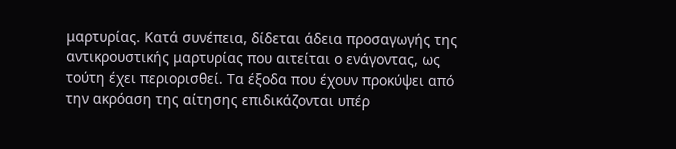μαρτυρίας. Κατά συνέπεια, δίδεται άδεια προσαγωγής της αντικρουστικής μαρτυρίας που αιτείται ο ενάγοντας, ως τούτη έχει περιορισθεί. Τα έξοδα που έχουν προκύψει από την ακρόαση της αίτησης επιδικάζονται υπέρ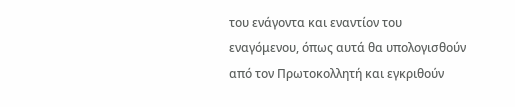του ενάγοντα και εναντίον του εναγόμενου, όπως αυτά θα υπολογισθούν από τον Πρωτοκολλητή και εγκριθούν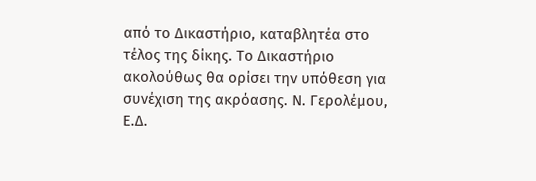από το Δικαστήριο, καταβλητέα στο τέλος της δίκης. Το Δικαστήριο ακολούθως θα ορίσει την υπόθεση για συνέχιση της ακρόασης. Ν. Γερολέμου, Ε.Δ.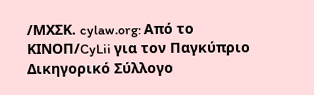/ΜΧΣΚ. cylaw.org: Από το ΚΙΝOΠ/CyLii για τον Παγκύπριο Δικηγορικό Σύλλογο